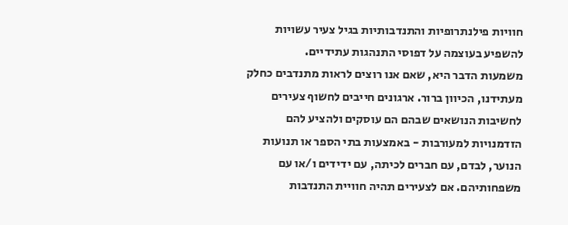חוויות פילנתרופיות והתנדבותיות בגיל צעיר עשויות להשפיע בעוצמה על דפוסי התנהגות עתידיים.
משמעות הדבר היא, שאם אנו רוצים לראות מתנדבים כחלק מעתידנו, הכיוון ברור. ארגונים חייבים לחשוף צעירים לחשיבות הנושאים שבהם הם עוסקים ולהציע להם הזדמנויות למעורבות - באמצעות בתי הספר או תנועות הנוער, לבדם, עם חברים לכיתה, עם ידידים ו/או עם משפחותיהם. אם לצעירים תהיה חוויית התנדבות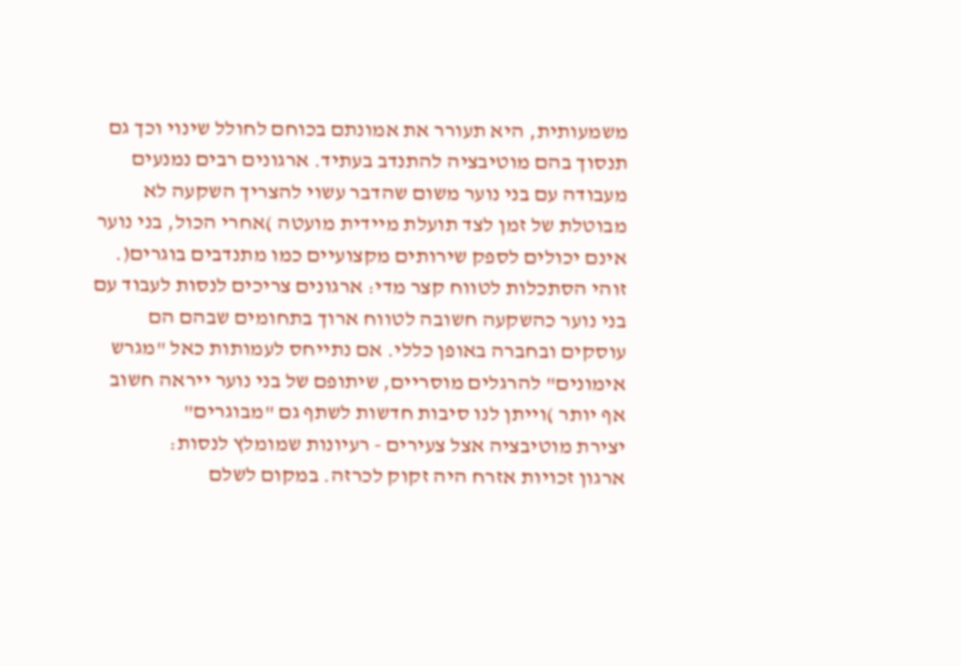משמעותית, היא תעורר את אמונתם בכוחם לחולל שינוי וכך גם תנסוך בהם מוטיבציה להתנדב בעתיד. ארגונים רבים נמנעים מעבודה עם בני נוער משום שהדבר עשוי להצריך השקעה לא מבוטלת של זמן לצד תועלת מיידית מועטה )אחרי הכול, בני נוער אינם יכולים לספק שירותים מקצועיים כמו מתנדבים בוגרים(. זוהי הסתכלות לטווח קצר מדי: ארגונים צריכים לנסות לעבוד עם בני נוער כהשקעה חשובה לטווח ארוך בתחומים שבהם הם עוסקים ובחברה באופן כללי. אם נתייחס לעמותות כאל "מגרש אימונים" להרגלים מוסריים, שיתופם של בני נוער ייראה חשוב אף יותר )וייתן לנו סיבות חדשות לשתף גם "מבוגרים"
יצירת מוטיבציה אצל צעירים - רעיונות שמומלץ לנסות:
ארגון זכויות אזרח היה זקוק לכרזה. במקום לשלם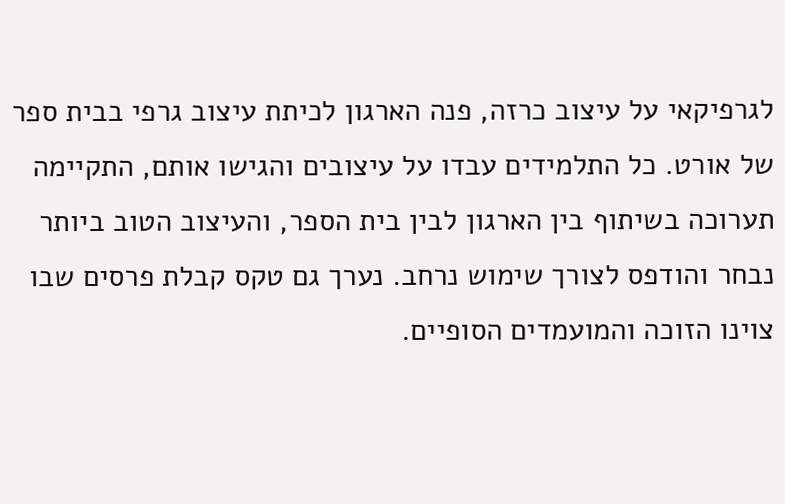לגרפיקאי על עיצוב כרזה, פנה הארגון לכיתת עיצוב גרפי בבית ספר של אורט. כל התלמידים עבדו על עיצובים והגישו אותם, התקיימה תערוכה בשיתוף בין הארגון לבין בית הספר, והעיצוב הטוב ביותר נבחר והודפס לצורך שימוש נרחב. נערך גם טקס קבלת פרסים שבו צוינו הזוכה והמועמדים הסופיים.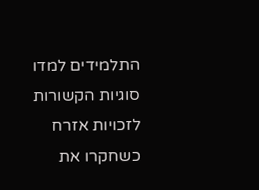התלמידים למדו סוגיות הקשורות לזכויות אזרח כשחקרו את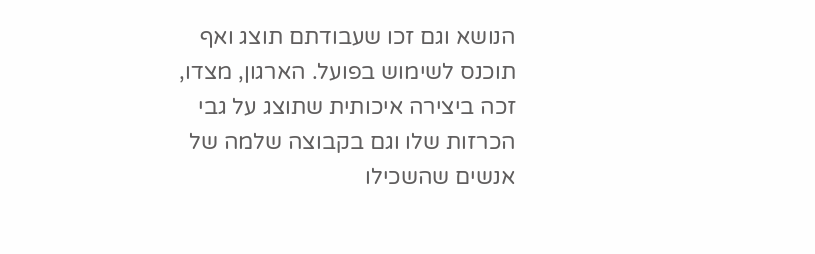הנושא וגם זכו שעבודתם תוצג ואף תוכנס לשימוש בפועל. הארגון, מצדו, זכה ביצירה איכותית שתוצג על גבי הכרזות שלו וגם בקבוצה שלמה של אנשים שהשכילו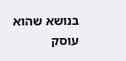בנושא שהוא עוסק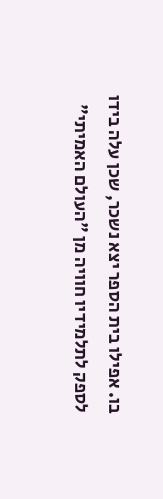בו. אפילו בית הספר יצא נשכר, שכן עלה בידו לספק לתלמידיו חוויה מן "העולם האמיתי"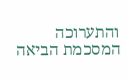והתערוכה המסכמת הביאה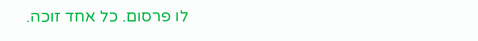לו פרסום. כל אחד זוכה.